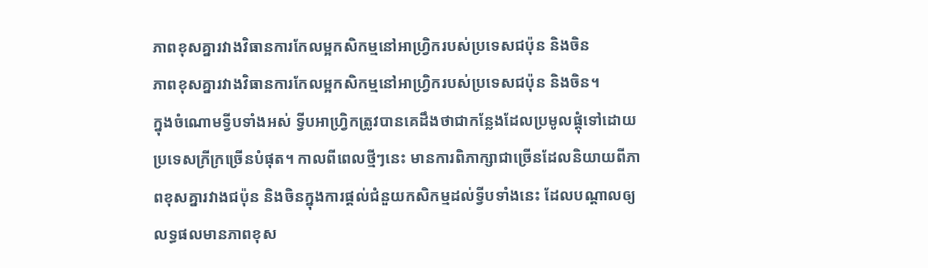ភាពខុសគ្នារវាងវិធានការកែលម្អកសិកម្មនៅអាហ្វ្រិករបស់ប្រទេសជប៉ុន និងចិន
ភាពខុសគ្នារវាងវិធានការកែលម្អកសិកម្មនៅអាហ្វ្រិករបស់ប្រទេសជប៉ុន និងចិន។
ក្នុងចំណោមទ្វីបទាំងអស់ ទ្វីបអាហ្វ្រិកត្រូវបានគេដឹងថាជាកន្លែងដែលប្រមូលផ្តុំទៅដោយប្រទេសក្រីក្រច្រើនបំផុត។ កាលពីពេលថ្មីៗនេះ មានការពិភាក្សាជាច្រើនដែលនិយាយពីភាពខុសគ្នារវាងជប៉ុន និងចិនក្នុងការផ្តល់ជំនួយកសិកម្មដល់ទ្វីបទាំងនេះ ដែលបណ្តាលឲ្យលទ្ធផលមានភាពខុស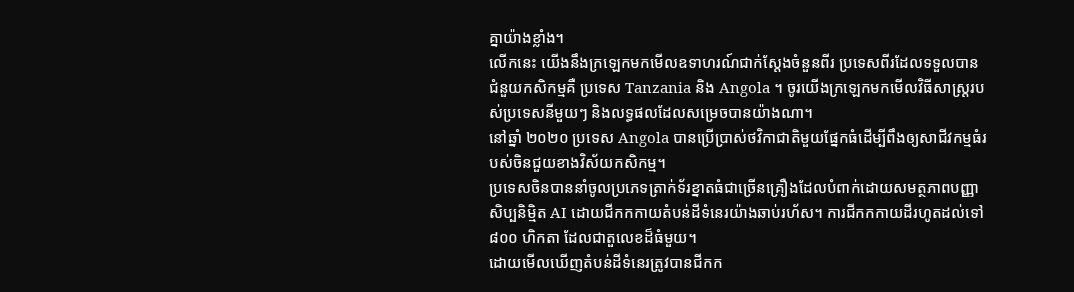គ្នាយ៉ាងខ្លាំង។
លើកនេះ យើងនឹងក្រឡេកមកមើលឧទាហរណ៍ជាក់ស្តែងចំនួនពីរ ប្រទេសពីរដែលទទួលបានជំនួយកសិកម្មគឺ ប្រទេស Tanzania និង Angola ។ ចូរយើងក្រឡេកមកមើលវិធីសាស្រ្តរបស់ប្រទេសនីមួយៗ និងលទ្ធផលដែលសម្រេចបានយ៉ាងណា។
នៅឆ្នាំ ២០២០ ប្រទេស Angola បានប្រើប្រាស់ថវិកាជាតិមួយផ្នែកធំដើម្បីពឹងឲ្យសាជីវកម្មធំរបស់ចិនជួយខាងវិស័យកសិកម្ម។
ប្រទេសចិនបាននាំចូលប្រភេទត្រាក់ទ័រខ្នាតធំជាច្រើនគ្រឿងដែលបំពាក់ដោយសមត្ថភាពបញ្ញាសិប្បនិម្មិត AI ដោយជីកកកាយតំបន់ដីទំនេរយ៉ាងឆាប់រហ័ស។ ការជីកកកាយដីរហូតដល់ទៅ ៨០០ ហិកតា ដែលជាតួលេខដ៏ធំមួយ។
ដោយមើលឃើញតំបន់ដីទំនេរត្រូវបានជីកក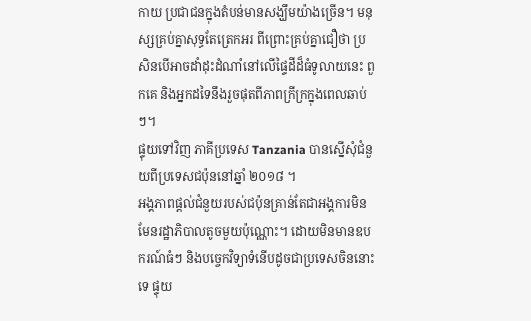កាយ ប្រជាជនក្នុងតំបន់មានសង្ឃឹមយ៉ាងច្រើន។ មនុស្សគ្រប់គ្នាសុទ្ធតែត្រេកអរ ពីព្រោះគ្រប់គ្នាជឿថា ប្រសិនបើអាចដាំដុះដំណាំនៅលើផ្ទៃដីដ៏ធំទូលាយនេះ ពួកគេ និងអ្នកដទៃនឹងរួចផុតពីភាពក្រីក្រក្នុងពេលឆាប់ៗ។
ផ្ទុយទៅវិញ ភាគីប្រទេស Tanzania បានស្នើសុំជំនួយពីប្រទេសជប៉ុននៅឆ្នាំ ២០១៨ ។
អង្គភាពផ្តល់ជំនួយរបស់ជប៉ុនគ្រាន់តែជាអង្គការមិនមែនរដ្ឋាភិបាលតូចមួយប៉ុណ្ណោះ។ ដោយមិនមានឧបករណ៍ធំៗ និងបច្ចេកវិទ្យាទំនើបដូចជាប្រទេសចិននោះទេ ផ្ទុយ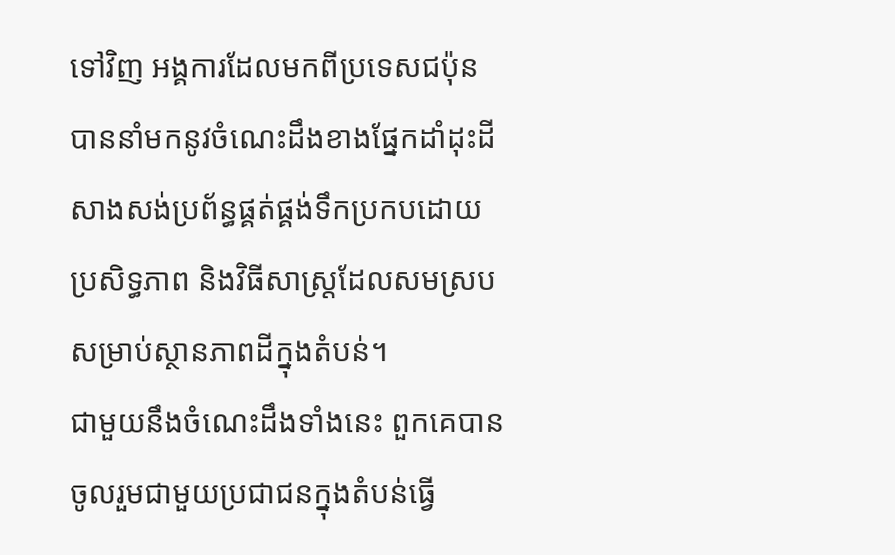ទៅវិញ អង្គការដែលមកពីប្រទេសជប៉ុនបាននាំមកនូវចំណេះដឹងខាងផ្នែកដាំដុះដី សាងសង់ប្រព័ន្ធផ្គត់ផ្គង់ទឹកប្រកបដោយប្រសិទ្ធភាព និងវិធីសាស្រ្តដែលសមស្របសម្រាប់ស្ថានភាពដីក្នុងតំបន់។
ជាមួយនឹងចំណេះដឹងទាំងនេះ ពួកគេបានចូលរួមជាមួយប្រជាជនក្នុងតំបន់ធ្វើ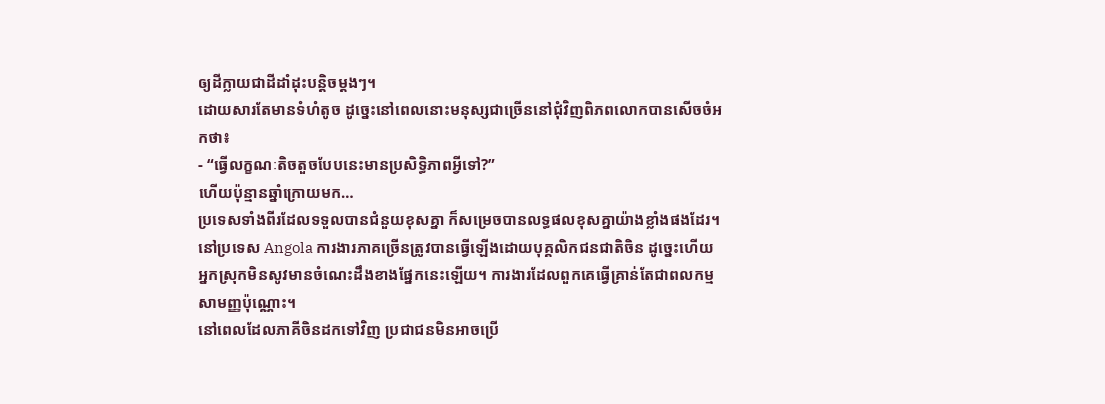ឲ្យដីក្លាយជាដីដាំដុះបន្តិចម្តងៗ។
ដោយសារតែមានទំហំតូច ដូច្នេះនៅពេលនោះមនុស្សជាច្រើននៅជុំវិញពិភពលោកបានសើចចំអកថា៖
- “ធ្វើលក្ខណៈតិចតួចបែបនេះមានប្រសិទ្ធិភាពអ្វីទៅ?”
ហើយប៉ុន្មានឆ្នាំក្រោយមក…
ប្រទេសទាំងពីរដែលទទួលបានជំនួយខុសគ្នា ក៏សម្រេចបានលទ្ធផលខុសគ្នាយ៉ាងខ្លាំងផងដែរ។
នៅប្រទេស Angola ការងារភាគច្រើនត្រូវបានធ្វើឡើងដោយបុគ្គលិកជនជាតិចិន ដូច្នេះហើយ អ្នកស្រុកមិនសូវមានចំណេះដឹងខាងផ្នែកនេះឡើយ។ ការងារដែលពួកគេធ្វើគ្រាន់តែជាពលកម្មសាមញ្ញប៉ុណ្ណោះ។
នៅពេលដែលភាគីចិនដកទៅវិញ ប្រជាជនមិនអាចប្រើ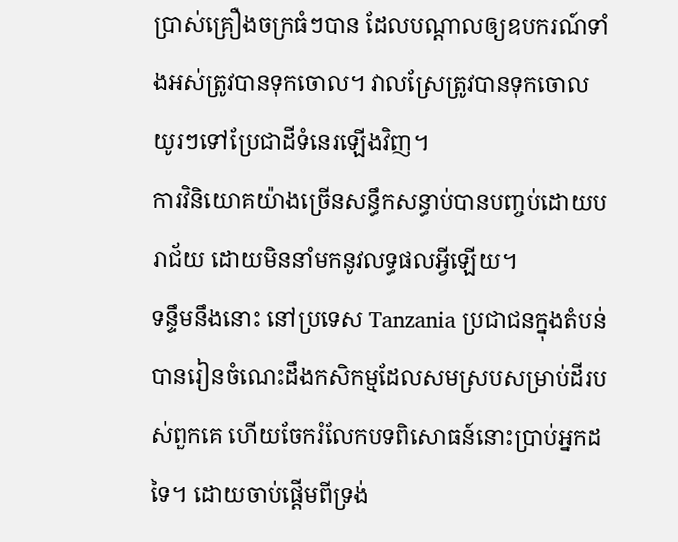ប្រាស់គ្រឿងចក្រធំៗបាន ដែលបណ្តាលឲ្យឧបករណ៍ទាំងអស់ត្រូវបានទុកចោល។ វាលស្រែត្រូវបានទុកចោល យូរៗទៅប្រែជាដីទំនេរឡើងវិញ។
ការវិនិយោគយ៉ាងច្រើនសន្ធឹកសន្ធាប់បានបញ្ចប់ដោយបរាជ័យ ដោយមិននាំមកនូវលទ្ធផលអ្វីឡើយ។
ទន្ទឹមនឹងនោះ នៅប្រទេស Tanzania ប្រជាជនក្នុងតំបន់បានរៀនចំណេះដឹងកសិកម្មដែលសមស្របសម្រាប់ដីរបស់ពួកគេ ហើយចែករំលែកបទពិសោធន៍នោះប្រាប់អ្នកដទៃ។ ដោយចាប់ផ្តើមពីទ្រង់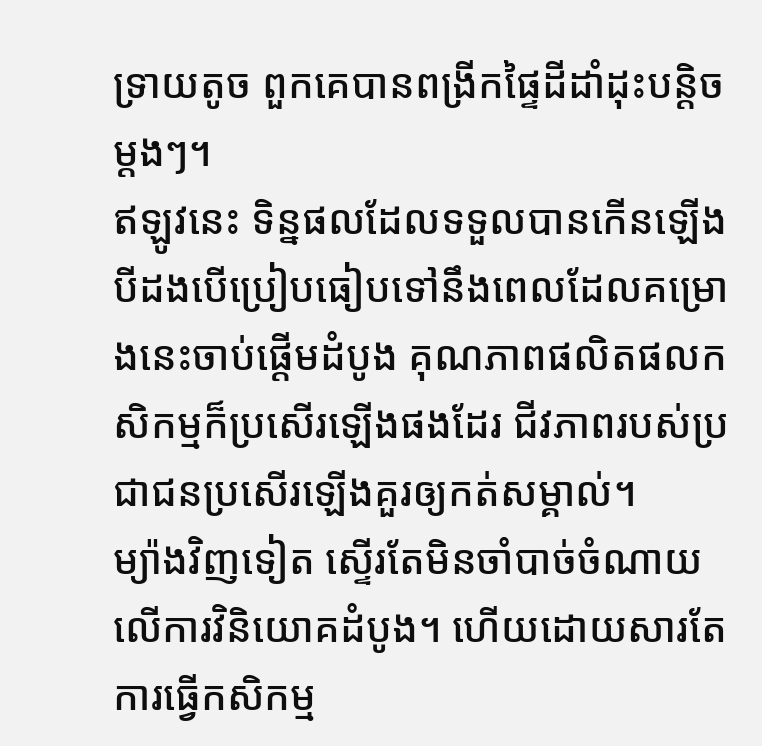ទ្រាយតូច ពួកគេបានពង្រីកផ្ទៃដីដាំដុះបន្តិចម្តងៗ។
ឥឡូវនេះ ទិន្នផលដែលទទួលបានកើនឡើងបីដងបើប្រៀបធៀបទៅនឹងពេលដែលគម្រោងនេះចាប់ផ្តើមដំបូង គុណភាពផលិតផលកសិកម្មក៏ប្រសើរឡើងផងដែរ ជីវភាពរបស់ប្រជាជនប្រសើរឡើងគួរឲ្យកត់សម្គាល់។
ម្យ៉ាងវិញទៀត ស្ទើរតែមិនចាំបាច់ចំណាយលើការវិនិយោគដំបូង។ ហើយដោយសារតែការធ្វើកសិកម្ម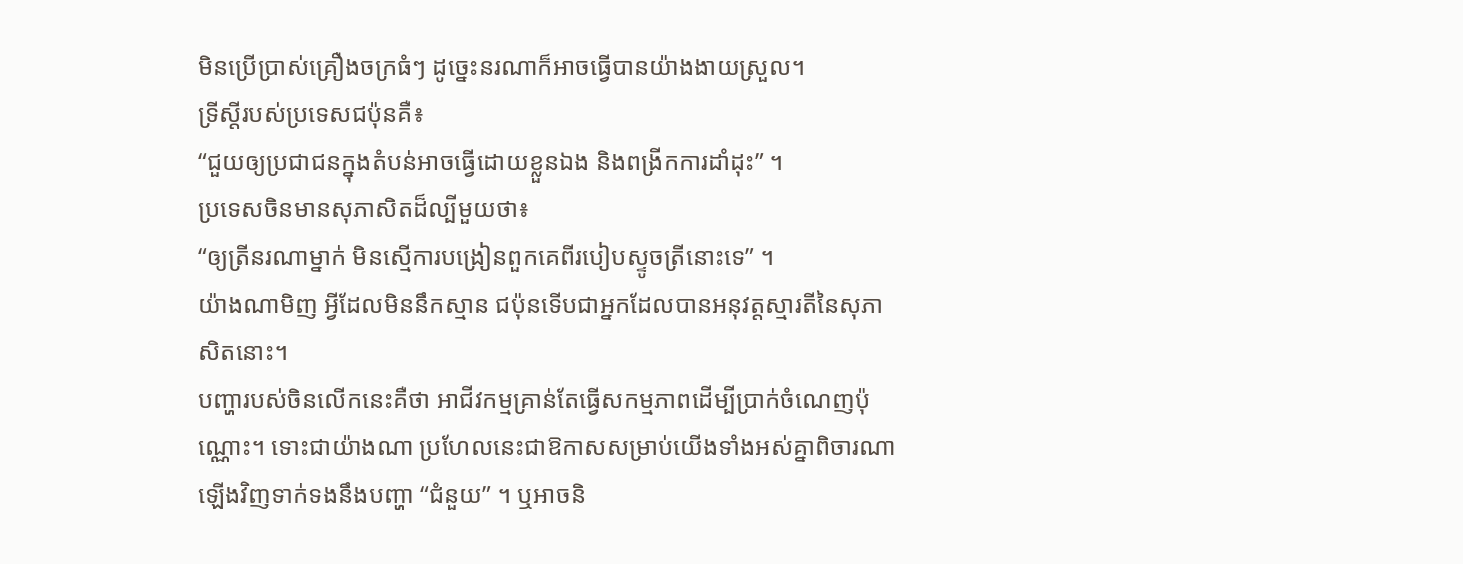មិនប្រើប្រាស់គ្រឿងចក្រធំៗ ដូច្នេះនរណាក៏អាចធ្វើបានយ៉ាងងាយស្រួល។
ទ្រីស្តីរបស់ប្រទេសជប៉ុនគឺ៖
“ជួយឲ្យប្រជាជនក្នុងតំបន់អាចធ្វើដោយខ្លួនឯង និងពង្រីកការដាំដុះ” ។
ប្រទេសចិនមានសុភាសិតដ៏ល្បីមួយថា៖
“ឲ្យត្រីនរណាម្នាក់ មិនស្មើការបង្រៀនពួកគេពីរបៀបស្ទូចត្រីនោះទេ” ។
យ៉ាងណាមិញ អ្វីដែលមិននឹកស្មាន ជប៉ុនទើបជាអ្នកដែលបានអនុវត្តស្មារតីនៃសុភាសិតនោះ។
បញ្ហារបស់ចិនលើកនេះគឺថា អាជីវកម្មគ្រាន់តែធ្វើសកម្មភាពដើម្បីប្រាក់ចំណេញប៉ុណ្ណោះ។ ទោះជាយ៉ាងណា ប្រហែលនេះជាឱកាសសម្រាប់យើងទាំងអស់គ្នាពិចារណាឡើងវិញទាក់ទងនឹងបញ្ហា “ជំនួយ” ។ ឬអាចនិ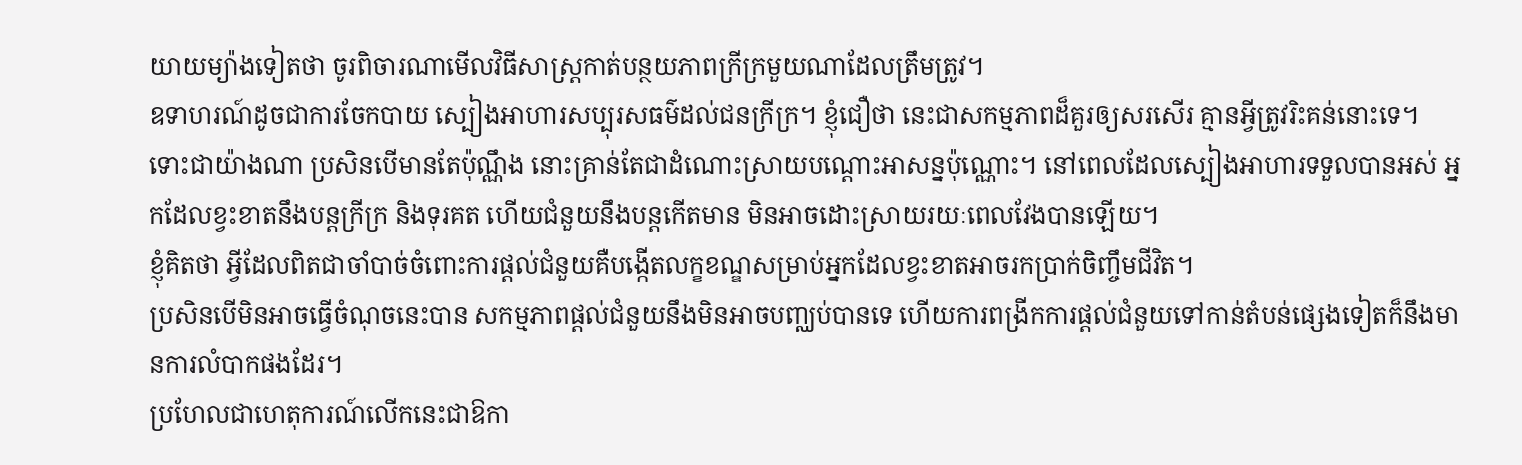យាយម្យ៉ាងទៀតថា ចូរពិចារណាមើលវិធីសាស្រ្តកាត់បន្ថយភាពក្រីក្រមួយណាដែលត្រឹមត្រូវ។
ឧទាហរណ៍ដូចជាការចែកបាយ ស្បៀងអាហារសប្បុរសធម៌ដល់ជនក្រីក្រ។ ខ្ញុំជឿថា នេះជាសកម្មភាពដ៏គួរឲ្យសរសើរ គ្មានអ្វីត្រូវរិះគន់នោះទេ។ ទោះជាយ៉ាងណា ប្រសិនបើមានតែប៉ុណ្ណឹង នោះគ្រាន់តែជាដំណោះស្រាយបណ្ដោះអាសន្នប៉ុណ្ណោះ។ នៅពេលដែលស្បៀងអាហារទទួលបានអស់ អ្នកដែលខ្វះខាតនឹងបន្តក្រីក្រ និងទុរគត ហើយជំនួយនឹងបន្តកើតមាន មិនអាចដោះស្រាយរយៈពេលវែងបានឡើយ។
ខ្ញុំគិតថា អ្វីដែលពិតជាចាំបាច់ចំពោះការផ្តល់ជំនួយគឺបង្កើតលក្ខខណ្ឌសម្រាប់អ្នកដែលខ្វះខាតអាចរកប្រាក់ចិញ្ចឹមជីវិត។
ប្រសិនបើមិនអាចធ្វើចំណុចនេះបាន សកម្មភាពផ្តល់ជំនួយនឹងមិនអាចបញ្ឈប់បានទេ ហើយការពង្រីកការផ្តល់ជំនួយទៅកាន់តំបន់ផ្សេងទៀតក៏នឹងមានការលំបាកផងដែរ។
ប្រហែលជាហេតុការណ៍លើកនេះជាឱកា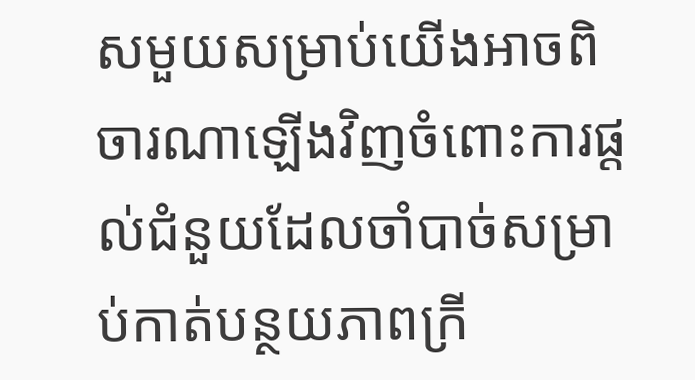សមួយសម្រាប់យើងអាចពិចារណាឡើងវិញចំពោះការផ្តល់ជំនួយដែលចាំបាច់សម្រាប់កាត់បន្ថយភាពក្រី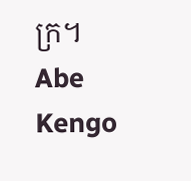ក្រ។
Abe Kengo